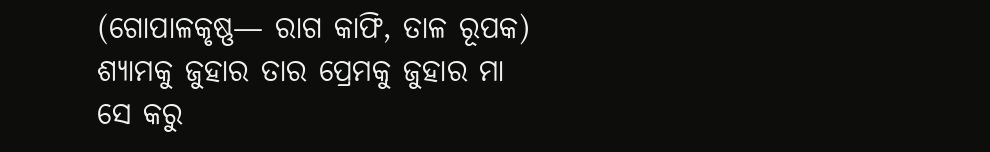(ଗୋପାଳକୃଷ୍ଣ— ରାଗ କାଫି, ତାଳ ରୂପକ)
ଶ୍ୟାମକୁ ଜୁହାର ତାର ପ୍ରେମକୁ ଜୁହାର ମା
ସେ କରୁ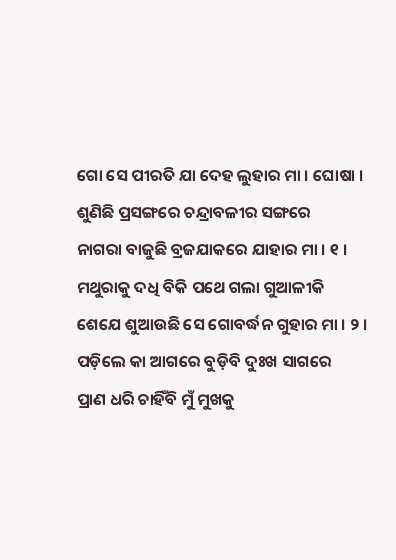ଗୋ ସେ ପୀରତି ଯା ଦେହ ଲୁହାର ମା । ଘୋଷା ।
ଶୁଣିଛି ପ୍ରସଙ୍ଗରେ ଚନ୍ଦ୍ରାବଳୀର ସଙ୍ଗରେ
ନାଗରା ବାଜୁଛି ବ୍ରଜଯାକରେ ଯାହାର ମା । ୧ ।
ମଥୁରାକୁ ଦଧି ବିକି ପଥେ ଗଲା ଗୁଆଳୀକି
ଶେଯେ ଶୁଆଉଛି ସେ ଗୋବର୍ଦ୍ଧନ ଗୁହାର ମା । ୨ ।
ପଡ଼ିଲେ କା ଆଗରେ ବୁଡ଼ିବି ଦୁଃଖ ସାଗରେ
ପ୍ରାଣ ଧରି ଚାହିଁବି ମୁଁ ମୁଖକୁ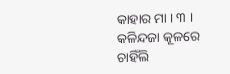କାହାର ମା । ୩ ।
କଳିନ୍ଦଜା କୂଳରେ ଚାହିଁଲି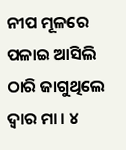ନୀପ ମୂଳରେ
ପଳାଇ ଆସିଲି ଠାରି ଜାଗୁଥିଲେ ଦ୍ୱାର ମା । ୪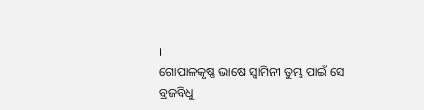।
ଗୋପାଳକୃଷ୍ଣ ଭାଷେ ସ୍ୱାମିନୀ ତୁମ୍ଭ ପାଇଁ ସେ
ବ୍ରଜବିଧୁ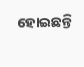ହୋଇଛନ୍ତି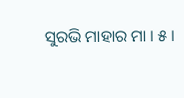ସୁରଭି ମାହାର ମା । ୫ ।